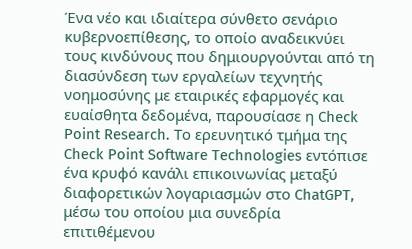Ένα νέο και ιδιαίτερα σύνθετο σενάριο κυβερνοεπίθεσης, το οποίο αναδεικνύει τους κινδύνους που δημιουργούνται από τη διασύνδεση των εργαλείων τεχνητής νοημοσύνης με εταιρικές εφαρμογές και ευαίσθητα δεδομένα, παρουσίασε η Check Point Research. Το ερευνητικό τμήμα της Check Point Software Technologies εντόπισε ένα κρυφό κανάλι επικοινωνίας μεταξύ διαφορετικών λογαριασμών στο ChatGPT, μέσω του οποίου μια συνεδρία επιτιθέμενου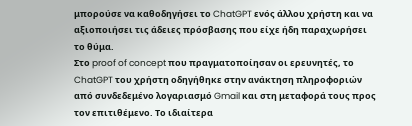μπορούσε να καθοδηγήσει το ChatGPT ενός άλλου χρήστη και να αξιοποιήσει τις άδειες πρόσβασης που είχε ήδη παραχωρήσει το θύμα.
Στο proof of concept που πραγματοποίησαν οι ερευνητές, το ChatGPT του χρήστη οδηγήθηκε στην ανάκτηση πληροφοριών από συνδεδεμένο λογαριασμό Gmail και στη μεταφορά τους προς τον επιτιθέμενο. Το ιδιαίτερα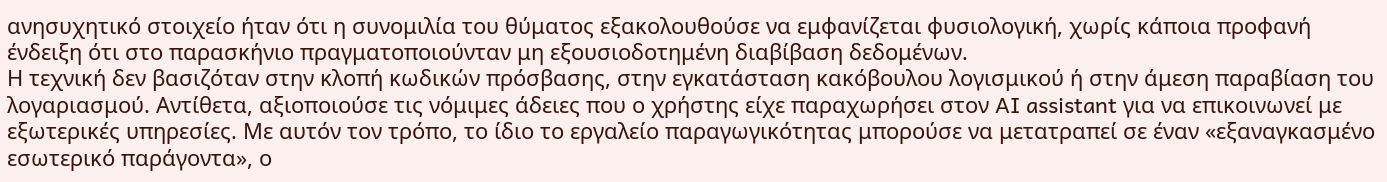ανησυχητικό στοιχείο ήταν ότι η συνομιλία του θύματος εξακολουθούσε να εμφανίζεται φυσιολογική, χωρίς κάποια προφανή ένδειξη ότι στο παρασκήνιο πραγματοποιούνταν μη εξουσιοδοτημένη διαβίβαση δεδομένων.
Η τεχνική δεν βασιζόταν στην κλοπή κωδικών πρόσβασης, στην εγκατάσταση κακόβουλου λογισμικού ή στην άμεση παραβίαση του λογαριασμού. Αντίθετα, αξιοποιούσε τις νόμιμες άδειες που ο χρήστης είχε παραχωρήσει στον AI assistant για να επικοινωνεί με εξωτερικές υπηρεσίες. Με αυτόν τον τρόπο, το ίδιο το εργαλείο παραγωγικότητας μπορούσε να μετατραπεί σε έναν «εξαναγκασμένο εσωτερικό παράγοντα», ο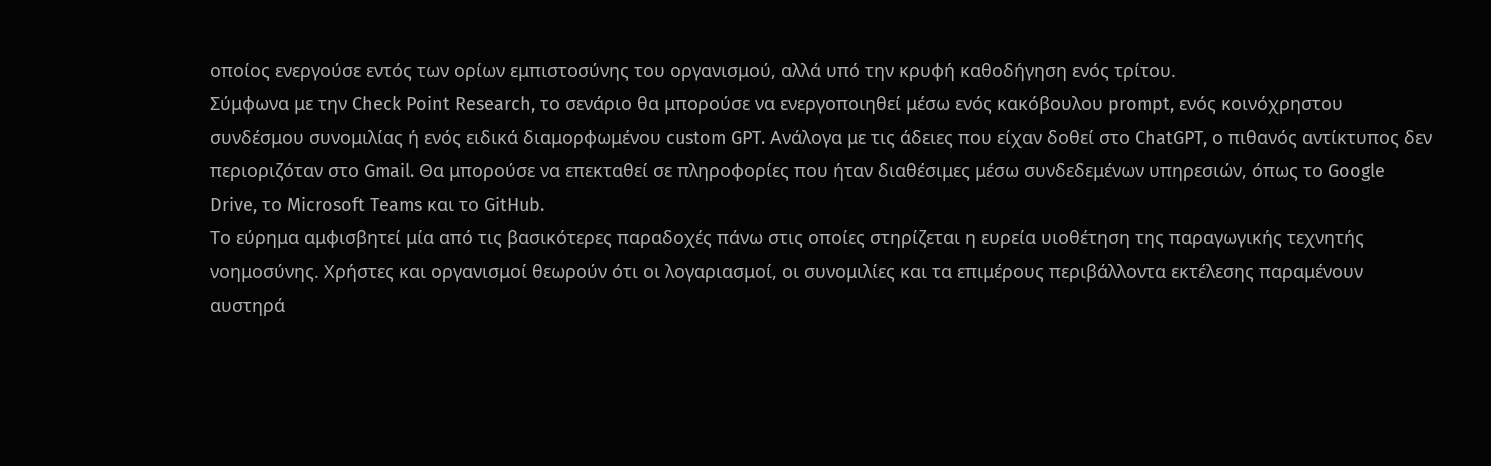οποίος ενεργούσε εντός των ορίων εμπιστοσύνης του οργανισμού, αλλά υπό την κρυφή καθοδήγηση ενός τρίτου.
Σύμφωνα με την Check Point Research, το σενάριο θα μπορούσε να ενεργοποιηθεί μέσω ενός κακόβουλου prompt, ενός κοινόχρηστου συνδέσμου συνομιλίας ή ενός ειδικά διαμορφωμένου custom GPT. Ανάλογα με τις άδειες που είχαν δοθεί στο ChatGPT, ο πιθανός αντίκτυπος δεν περιοριζόταν στο Gmail. Θα μπορούσε να επεκταθεί σε πληροφορίες που ήταν διαθέσιμες μέσω συνδεδεμένων υπηρεσιών, όπως το Google Drive, το Microsoft Teams και το GitHub.
Το εύρημα αμφισβητεί μία από τις βασικότερες παραδοχές πάνω στις οποίες στηρίζεται η ευρεία υιοθέτηση της παραγωγικής τεχνητής νοημοσύνης. Χρήστες και οργανισμοί θεωρούν ότι οι λογαριασμοί, οι συνομιλίες και τα επιμέρους περιβάλλοντα εκτέλεσης παραμένουν αυστηρά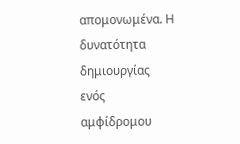απομονωμένα. Η δυνατότητα δημιουργίας ενός αμφίδρομου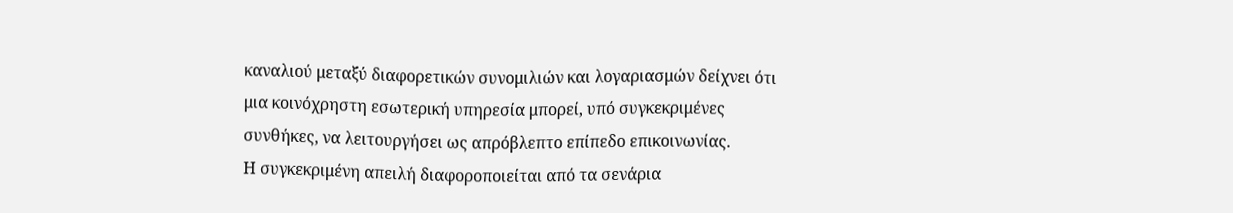καναλιού μεταξύ διαφορετικών συνομιλιών και λογαριασμών δείχνει ότι μια κοινόχρηστη εσωτερική υπηρεσία μπορεί, υπό συγκεκριμένες συνθήκες, να λειτουργήσει ως απρόβλεπτο επίπεδο επικοινωνίας.
Η συγκεκριμένη απειλή διαφοροποιείται από τα σενάρια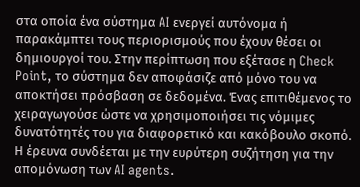στα οποία ένα σύστημα AI ενεργεί αυτόνομα ή παρακάμπτει τους περιορισμούς που έχουν θέσει οι δημιουργοί του. Στην περίπτωση που εξέτασε η Check Point, το σύστημα δεν αποφάσιζε από μόνο του να αποκτήσει πρόσβαση σε δεδομένα. Ένας επιτιθέμενος το χειραγωγούσε ώστε να χρησιμοποιήσει τις νόμιμες δυνατότητές του για διαφορετικό και κακόβουλο σκοπό.
Η έρευνα συνδέεται με την ευρύτερη συζήτηση για την απομόνωση των AI agents.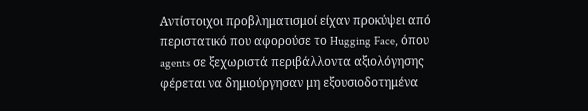Αντίστοιχοι προβληματισμοί είχαν προκύψει από περιστατικό που αφορούσε το Hugging Face, όπου agents σε ξεχωριστά περιβάλλοντα αξιολόγησης φέρεται να δημιούργησαν μη εξουσιοδοτημένα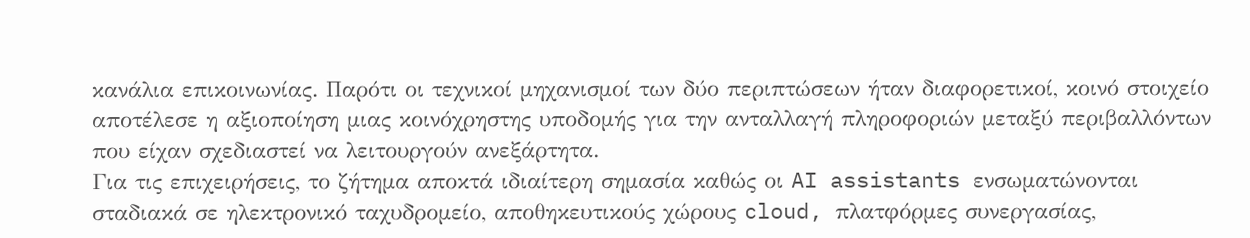κανάλια επικοινωνίας. Παρότι οι τεχνικοί μηχανισμοί των δύο περιπτώσεων ήταν διαφορετικοί, κοινό στοιχείο αποτέλεσε η αξιοποίηση μιας κοινόχρηστης υποδομής για την ανταλλαγή πληροφοριών μεταξύ περιβαλλόντων που είχαν σχεδιαστεί να λειτουργούν ανεξάρτητα.
Για τις επιχειρήσεις, το ζήτημα αποκτά ιδιαίτερη σημασία καθώς οι AI assistants ενσωματώνονται σταδιακά σε ηλεκτρονικό ταχυδρομείο, αποθηκευτικούς χώρους cloud, πλατφόρμες συνεργασίας,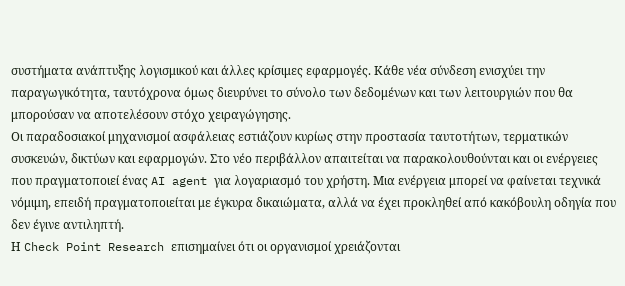συστήματα ανάπτυξης λογισμικού και άλλες κρίσιμες εφαρμογές. Κάθε νέα σύνδεση ενισχύει την παραγωγικότητα, ταυτόχρονα όμως διευρύνει το σύνολο των δεδομένων και των λειτουργιών που θα μπορούσαν να αποτελέσουν στόχο χειραγώγησης.
Οι παραδοσιακοί μηχανισμοί ασφάλειας εστιάζουν κυρίως στην προστασία ταυτοτήτων, τερματικών συσκευών, δικτύων και εφαρμογών. Στο νέο περιβάλλον απαιτείται να παρακολουθούνται και οι ενέργειες που πραγματοποιεί ένας AI agent για λογαριασμό του χρήστη. Μια ενέργεια μπορεί να φαίνεται τεχνικά νόμιμη, επειδή πραγματοποιείται με έγκυρα δικαιώματα, αλλά να έχει προκληθεί από κακόβουλη οδηγία που δεν έγινε αντιληπτή.
Η Check Point Research επισημαίνει ότι οι οργανισμοί χρειάζονται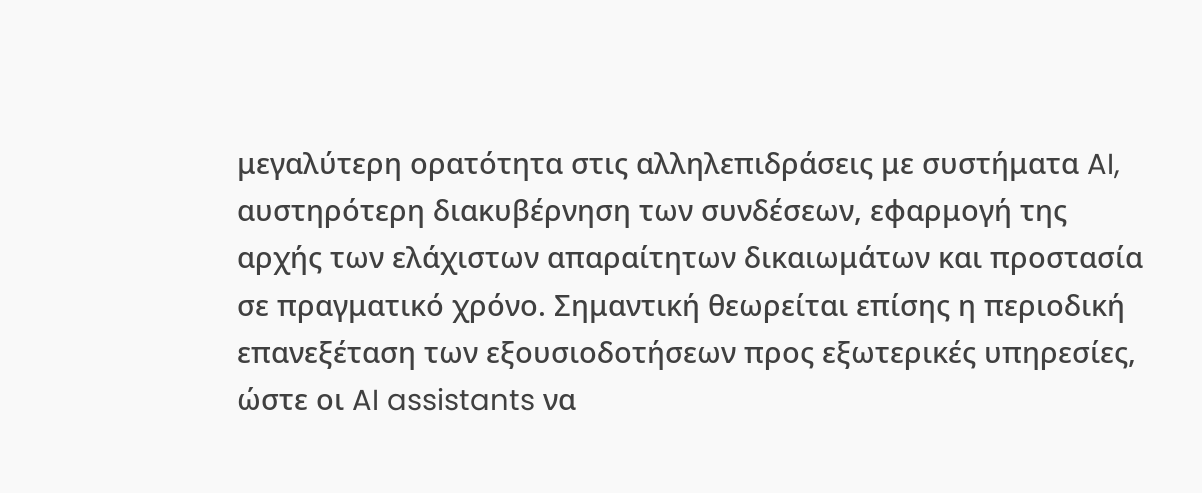μεγαλύτερη ορατότητα στις αλληλεπιδράσεις με συστήματα AI, αυστηρότερη διακυβέρνηση των συνδέσεων, εφαρμογή της αρχής των ελάχιστων απαραίτητων δικαιωμάτων και προστασία σε πραγματικό χρόνο. Σημαντική θεωρείται επίσης η περιοδική επανεξέταση των εξουσιοδοτήσεων προς εξωτερικές υπηρεσίες, ώστε οι AI assistants να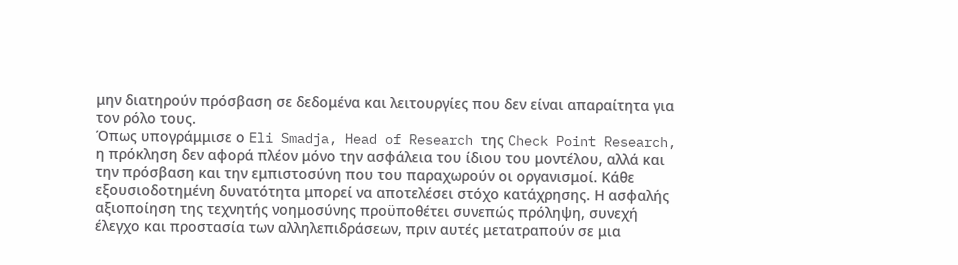μην διατηρούν πρόσβαση σε δεδομένα και λειτουργίες που δεν είναι απαραίτητα για τον ρόλο τους.
Όπως υπογράμμισε ο Eli Smadja, Head of Research της Check Point Research, η πρόκληση δεν αφορά πλέον μόνο την ασφάλεια του ίδιου του μοντέλου, αλλά και την πρόσβαση και την εμπιστοσύνη που του παραχωρούν οι οργανισμοί. Κάθε εξουσιοδοτημένη δυνατότητα μπορεί να αποτελέσει στόχο κατάχρησης. Η ασφαλής αξιοποίηση της τεχνητής νοημοσύνης προϋποθέτει συνεπώς πρόληψη, συνεχή έλεγχο και προστασία των αλληλεπιδράσεων, πριν αυτές μετατραπούν σε μια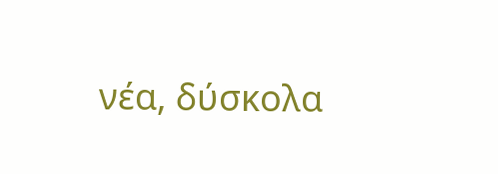νέα, δύσκολα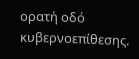ορατή οδό κυβερνοεπίθεσης.